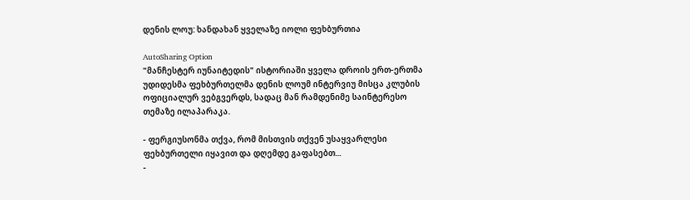დენის ლოუ: ხანდახან ყველაზე იოლი ფეხბურთია

AutoSharing Option
"მანჩესტერ იუნაიტედის" ისტორიაში ყველა დროის ერთ-ერთმა უდიდესმა ფეხბურთელმა დენის ლოუმ ინტერვიუ მისცა კლუბის ოფიციალურ ვებგვერდს, სადაც მან რამდენიმე საინტერესო თემაზე ილაპარაკა.

- ფერგიუსონმა თქვა, რომ მისთვის თქვენ უსაყვარლესი ფეხბურთელი იყავით და დღემდე გაფასებთ...
-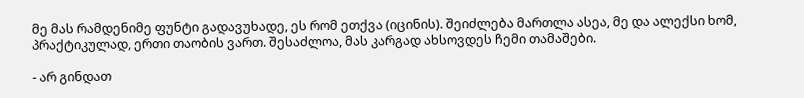მე მას რამდენიმე ფუნტი გადავუხადე, ეს რომ ეთქვა (იცინის). შეიძლება მართლა ასეა, მე და ალექსი ხომ, პრაქტიკულად, ერთი თაობის ვართ. შესაძლოა, მას კარგად ახსოვდეს ჩემი თამაშები.

- არ გინდათ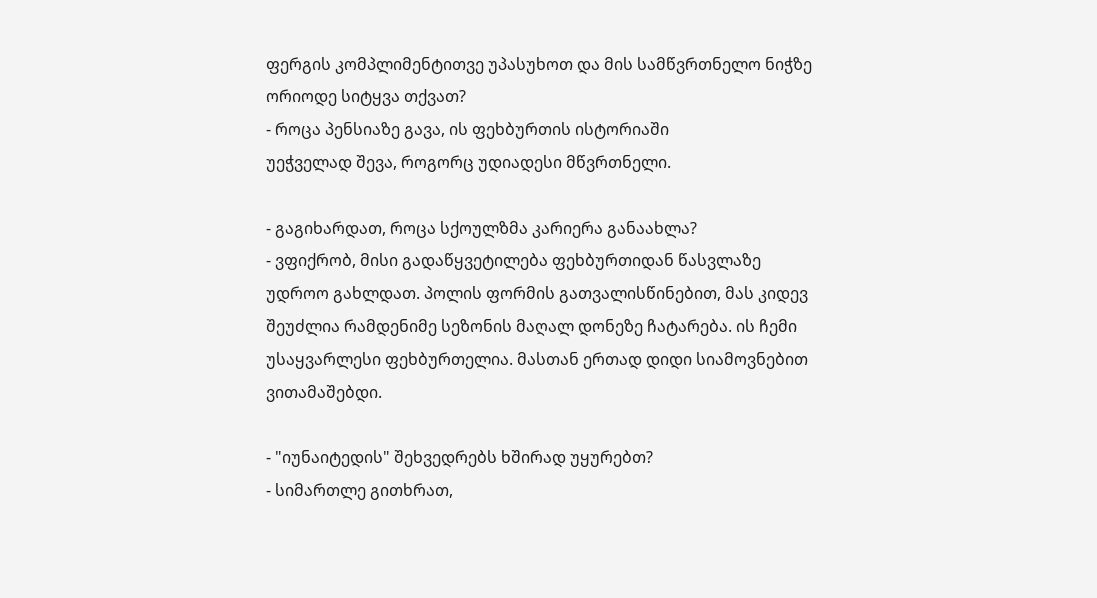ფერგის კომპლიმენტითვე უპასუხოთ და მის სამწვრთნელო ნიჭზე ორიოდე სიტყვა თქვათ?
- როცა პენსიაზე გავა, ის ფეხბურთის ისტორიაში
უეჭველად შევა, როგორც უდიადესი მწვრთნელი.

- გაგიხარდათ, როცა სქოულზმა კარიერა განაახლა?
- ვფიქრობ, მისი გადაწყვეტილება ფეხბურთიდან წასვლაზე უდროო გახლდათ. პოლის ფორმის გათვალისწინებით, მას კიდევ შეუძლია რამდენიმე სეზონის მაღალ დონეზე ჩატარება. ის ჩემი უსაყვარლესი ფეხბურთელია. მასთან ერთად დიდი სიამოვნებით ვითამაშებდი.

- "იუნაიტედის" შეხვედრებს ხშირად უყურებთ?
- სიმართლე გითხრათ,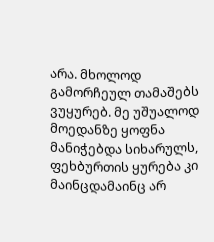არა. მხოლოდ გამორჩეულ თამაშებს ვუყურებ. მე უშუალოდ მოედანზე ყოფნა მანიჭებდა სიხარულს, ფეხბურთის ყურება კი მაინცდამაინც არ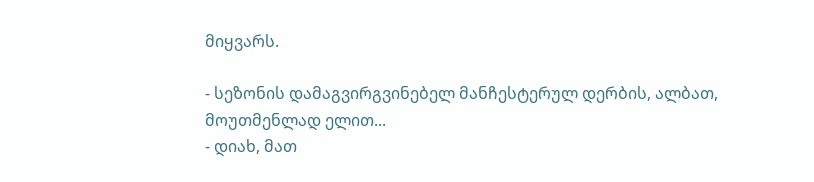მიყვარს.

- სეზონის დამაგვირგვინებელ მანჩესტერულ დერბის, ალბათ, მოუთმენლად ელით...
- დიახ, მათ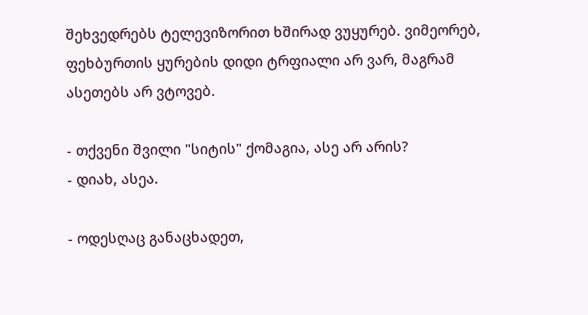შეხვედრებს ტელევიზორით ხშირად ვუყურებ. ვიმეორებ, ფეხბურთის ყურების დიდი ტრფიალი არ ვარ, მაგრამ ასეთებს არ ვტოვებ.

- თქვენი შვილი "სიტის" ქომაგია, ასე არ არის?
- დიახ, ასეა.

- ოდესღაც განაცხადეთ,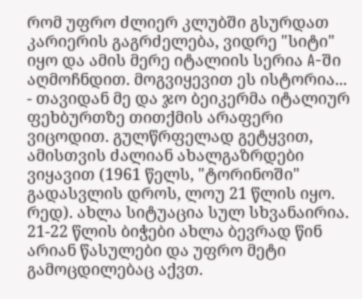რომ უფრო ძლიერ კლუბში გსურდათ კარიერის გაგრძელება, ვიდრე "სიტი" იყო და ამის მერე იტალიის სერია A-ში აღმოჩნდით. მოგვიყევით ეს ისტორია...
- თავიდან მე და ჯო ბეიკერმა იტალიურ ფეხბურთზე თითქმის არაფერი ვიცოდით. გულწრფელად გეტყვით, ამისთვის ძალიან ახალგაზრდები ვიყავით (1961 წელს, "ტორინოში" გადასვლის დროს, ლოუ 21 წლის იყო. რედ). ახლა სიტუაცია სულ სხვანაირია. 21-22 წლის ბიჭები ახლა ბევრად წინ არიან წასულები და უფრო მეტი გამოცდილებაც აქვთ.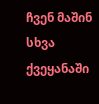ჩვენ მაშინ სხვა ქვეყანაში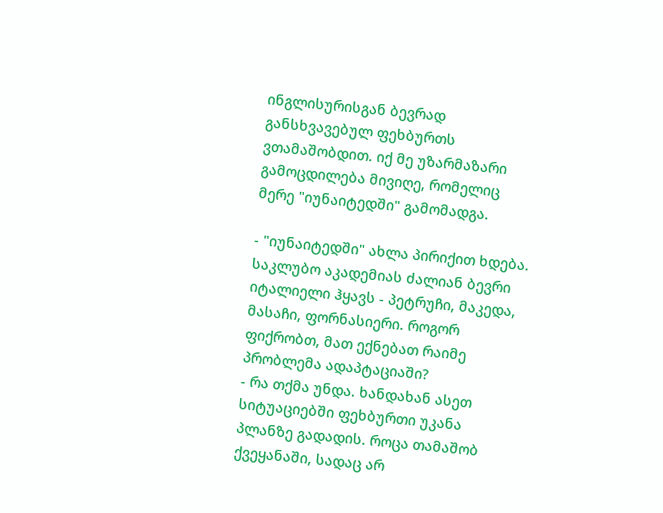ინგლისურისგან ბევრად განსხვავებულ ფეხბურთს ვთამაშობდით. იქ მე უზარმაზარი გამოცდილება მივიღე, რომელიც მერე "იუნაიტედში" გამომადგა.

- "იუნაიტედში" ახლა პირიქით ხდება. საკლუბო აკადემიას ძალიან ბევრი იტალიელი ჰყავს - პეტრუჩი, მაკედა, მასაჩი, ფორნასიერი. როგორ ფიქრობთ, მათ ექნებათ რაიმე პრობლემა ადაპტაციაში?
- რა თქმა უნდა. ხანდახან ასეთ სიტუაციებში ფეხბურთი უკანა პლანზე გადადის. როცა თამაშობ ქვეყანაში, სადაც არ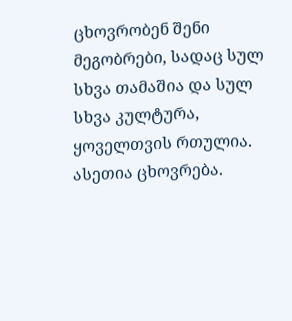ცხოვრობენ შენი მეგობრები, სადაც სულ სხვა თამაშია და სულ სხვა კულტურა, ყოველთვის რთულია. ასეთია ცხოვრება.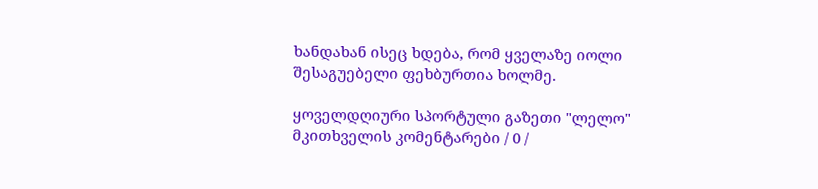ხანდახან ისეც ხდება, რომ ყველაზე იოლი შესაგუებელი ფეხბურთია ხოლმე.

ყოველდღიური სპორტული გაზეთი "ლელო"
მკითხველის კომენტარები / 0 /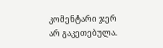კომენტარი ჯერ არ გაკეთებულა.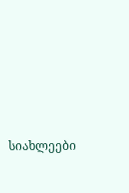სიახლეები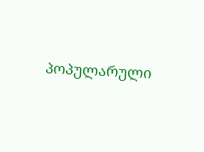პოპულარული